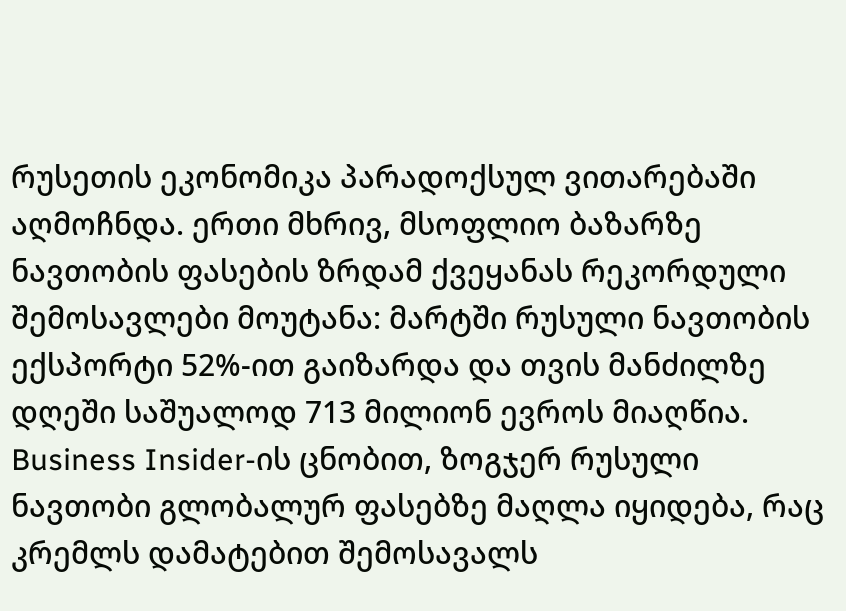რუსეთის ეკონომიკა პარადოქსულ ვითარებაში აღმოჩნდა. ერთი მხრივ, მსოფლიო ბაზარზე ნავთობის ფასების ზრდამ ქვეყანას რეკორდული შემოსავლები მოუტანა: მარტში რუსული ნავთობის ექსპორტი 52%-ით გაიზარდა და თვის მანძილზე დღეში საშუალოდ 713 მილიონ ევროს მიაღწია. Business Insider-ის ცნობით, ზოგჯერ რუსული ნავთობი გლობალურ ფასებზე მაღლა იყიდება, რაც კრემლს დამატებით შემოსავალს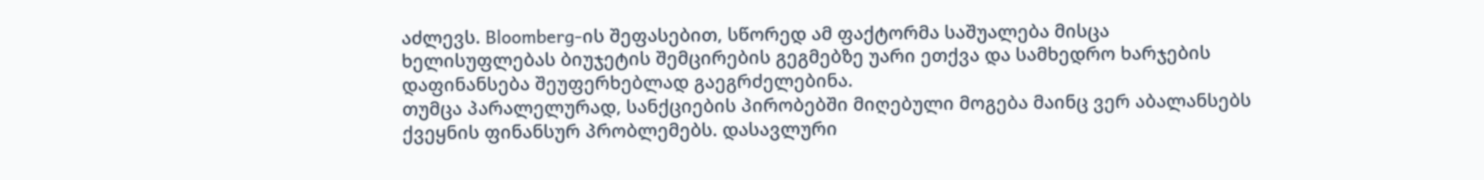აძლევს. Bloomberg-ის შეფასებით, სწორედ ამ ფაქტორმა საშუალება მისცა ხელისუფლებას ბიუჯეტის შემცირების გეგმებზე უარი ეთქვა და სამხედრო ხარჯების დაფინანსება შეუფერხებლად გაეგრძელებინა.
თუმცა პარალელურად, სანქციების პირობებში მიღებული მოგება მაინც ვერ აბალანსებს ქვეყნის ფინანსურ პრობლემებს. დასავლური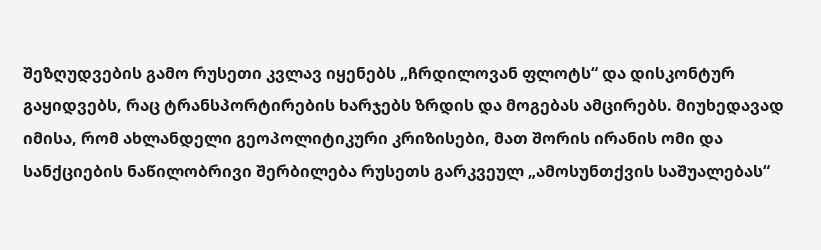შეზღუდვების გამო რუსეთი კვლავ იყენებს „ჩრდილოვან ფლოტს“ და დისკონტურ გაყიდვებს, რაც ტრანსპორტირების ხარჯებს ზრდის და მოგებას ამცირებს. მიუხედავად იმისა, რომ ახლანდელი გეოპოლიტიკური კრიზისები, მათ შორის ირანის ომი და სანქციების ნაწილობრივი შერბილება რუსეთს გარკვეულ „ამოსუნთქვის საშუალებას“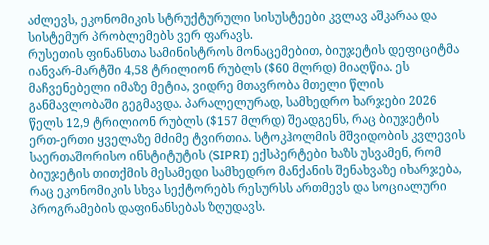აძლევს, ეკონომიკის სტრუქტურული სისუსტეები კვლავ აშკარაა და სისტემურ პრობლემებს ვერ ფარავს.
რუსეთის ფინანსთა სამინისტროს მონაცემებით, ბიუჯეტის დეფიციტმა იანვარ-მარტში 4,58 ტრილიონ რუბლს ($60 მლრდ) მიაღწია. ეს მაჩვენებელი იმაზე მეტია, ვიდრე მთავრობა მთელი წლის განმავლობაში გეგმავდა. პარალელურად, სამხედრო ხარჯები 2026 წელს 12,9 ტრილიონ რუბლს ($157 მლრდ) შეადგენს, რაც ბიუჯეტის ერთ-ერთი ყველაზე მძიმე ტვირთია. სტოკჰოლმის მშვიდობის კვლევის საერთაშორისო ინსტიტუტის (SIPRI) ექსპერტები ხაზს უსვამენ, რომ ბიუჯეტის თითქმის მესამედი სამხედრო მანქანის შენახვაზე იხარჯება, რაც ეკონომიკის სხვა სექტორებს რესურსს ართმევს და სოციალური პროგრამების დაფინანსებას ზღუდავს.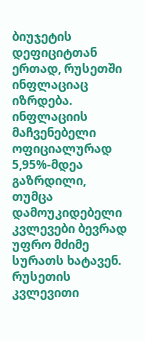ბიუჯეტის დეფიციტთან ერთად, რუსეთში ინფლაციაც იზრდება. ინფლაციის მაჩვენებელი ოფიციალურად 5,95%-მდეა გაზრდილი, თუმცა დამოუკიდებელი კვლევები ბევრად უფრო მძიმე სურათს ხატავენ. რუსეთის კვლევითი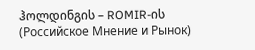ჰოლდინგის – ROMIR-ის (Российское Мнение и Рынок)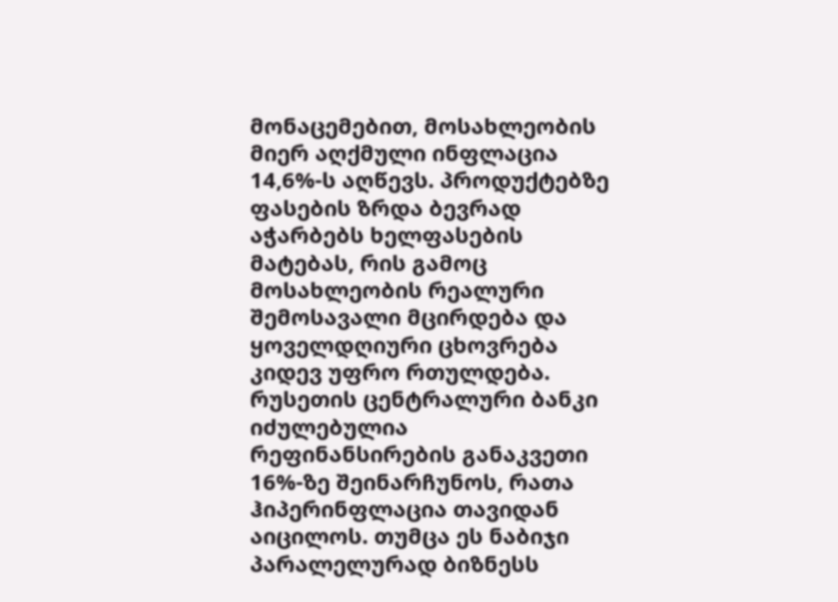მონაცემებით, მოსახლეობის მიერ აღქმული ინფლაცია 14,6%-ს აღწევს. პროდუქტებზე ფასების ზრდა ბევრად აჭარბებს ხელფასების მატებას, რის გამოც მოსახლეობის რეალური შემოსავალი მცირდება და ყოველდღიური ცხოვრება კიდევ უფრო რთულდება. რუსეთის ცენტრალური ბანკი იძულებულია რეფინანსირების განაკვეთი 16%-ზე შეინარჩუნოს, რათა ჰიპერინფლაცია თავიდან აიცილოს. თუმცა ეს ნაბიჯი პარალელურად ბიზნესს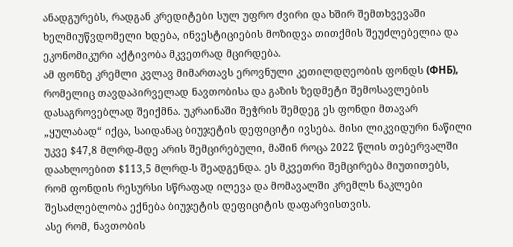ანადგურებს, რადგან კრედიტები სულ უფრო ძვირი და ხშირ შემთხვევაში ხელმიუწვდომელი ხდება, ინვესტიციების მოზიდვა თითქმის შეუძლებელია და ეკონომიკური აქტივობა მკვეთრად მცირდება.
ამ ფონზე კრემლი კვლავ მიმართავს ეროვნული კეთილდღეობის ფონდს (ФНБ), რომელიც თავდაპირველად ნავთობისა და გაზის ზედმეტი შემოსავლების დასაგროვებლად შეიქმნა. უკრაინაში შეჭრის შემდეგ ეს ფონდი მთავარ „ყულაბად“ იქცა, საიდანაც ბიუჯეტის დეფიციტი ივსება. მისი ლიკვიდური ნაწილი უკვე $47,8 მლრდ-მდე არის შემცირებული, მაშინ როცა 2022 წლის თებერვალში დაახლოებით $113,5 მლრდ-ს შეადგენდა. ეს მკვეთრი შემცირება მიუთითებს, რომ ფონდის რესურსი სწრაფად ილევა და მომავალში კრემლს ნაკლები შესაძლებლობა ექნება ბიუჯეტის დეფიციტის დაფარვისთვის.
ასე რომ, ნავთობის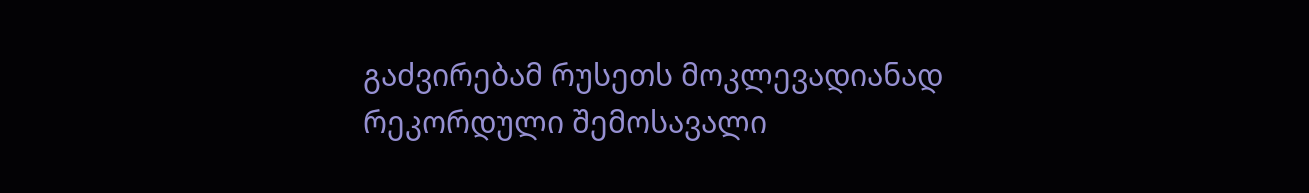გაძვირებამ რუსეთს მოკლევადიანად რეკორდული შემოსავალი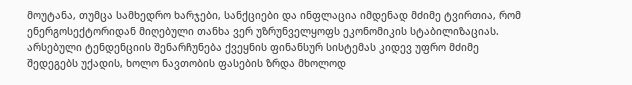მოუტანა, თუმცა სამხედრო ხარჯები, სანქციები და ინფლაცია იმდენად მძიმე ტვირთია, რომ ენერგოსექტორიდან მიღებული თანხა ვერ უზრუნველყოფს ეკონომიკის სტაბილიზაციას. არსებული ტენდენციის შენარჩუნება ქვეყნის ფინანსურ სისტემას კიდევ უფრო მძიმე შედეგებს უქადის, ხოლო ნავთობის ფასების ზრდა მხოლოდ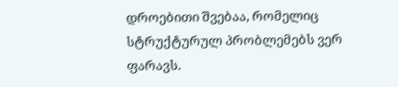დროებითი შვებაა, რომელიც სტრუქტურულ პრობლემებს ვერ ფარავს.